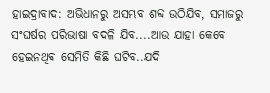ହାଇଦ୍ରାବାଦ: ଅଭିଧାନରୁ ଅସମ୍ଭବ ଶବ୍ଦ ଉଠିଯିବ, ସମାଜରୁ ସଂଘର୍ଷର ପରିଭାଷା ବଦଳି ଯିବ....ଆଉ ଯାହା କେବେ ହେଇନଥିଵ ସେମିତି କିଛି ଘଟିବ..ଯଦି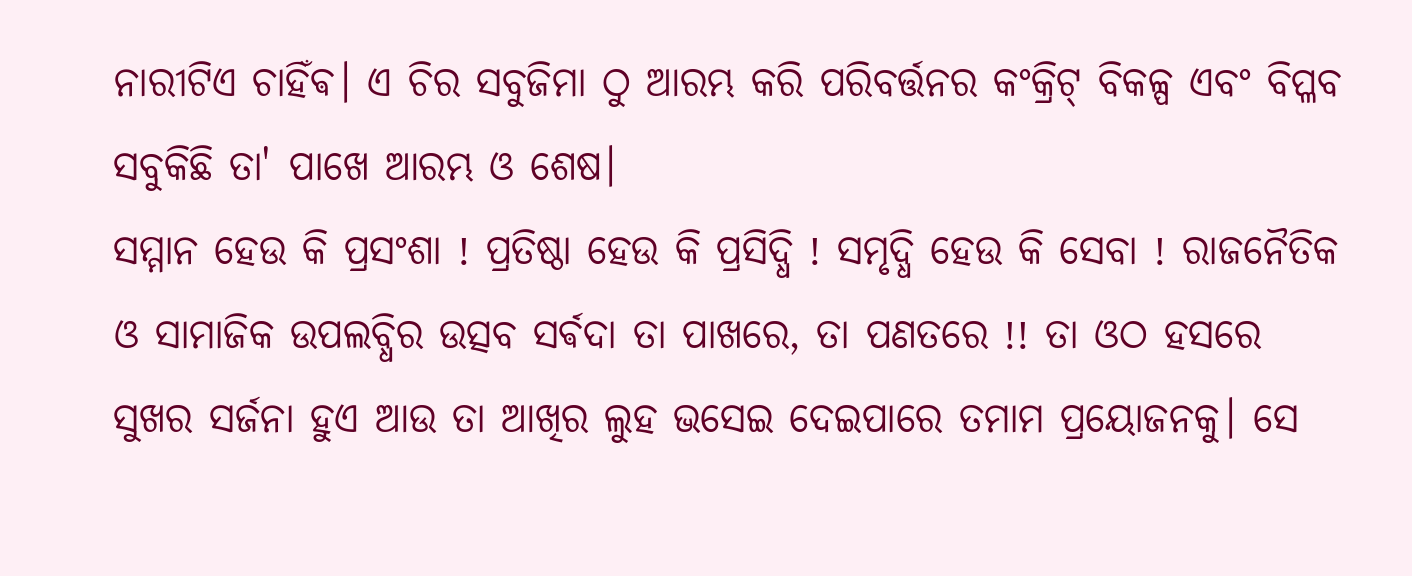ନାରୀଟିଏ ଚାହିଁଵ। ଏ ଚିର ସବୁଜିମା ଠୁ ଆରମ୍ଭ କରି ପରିବର୍ତ୍ତନର କଂକ୍ରିଟ୍ ବିକଳ୍ପ ଏବଂ ବିପ୍ଳବ ସବୁକିଛି ତା' ପାଖେ ଆରମ୍ଭ ଓ ଶେଷ।
ସମ୍ମାନ ହେଉ କି ପ୍ରସଂଶା ! ପ୍ରତିଷ୍ଠା ହେଉ କି ପ୍ରସିଦ୍ଧି ! ସମୃଦ୍ଧି ହେଉ କି ସେବା ! ରାଜନୈତିକ ଓ ସାମାଜିକ ଉପଲବ୍ଧିର ଉତ୍ସବ ସର୍ଵଦା ତା ପାଖରେ, ତା ପଣତରେ !! ତା ଓଠ ହସରେ ସୁଖର ସର୍ଜନା ହୁଏ ଆଉ ତା ଆଖିର ଲୁହ ଭସେଇ ଦେଇପାରେ ତମାମ ପ୍ରୟୋଜନକୁ। ସେ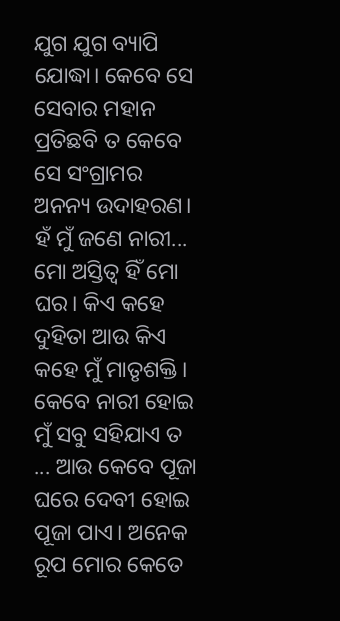ଯୁଗ ଯୁଗ ବ୍ୟାପି ଯୋଦ୍ଧା। କେବେ ସେ ସେବାର ମହାନ ପ୍ରତିଛବି ତ କେବେ ସେ ସଂଗ୍ରାମର ଅନନ୍ୟ ଉଦାହରଣ।
ହଁ ମୁଁ ଜଣେ ନାରୀ... ମୋ ଅସ୍ତିତ୍ବ ହିଁ ମୋ ଘର। କିଏ କହେ ଦୁହିତା ଆଉ କିଏ କହେ ମୁଁ ମାତୃଶକ୍ତି। କେବେ ନାରୀ ହୋଇ ମୁଁ ସବୁ ସହିଯାଏ ତ ... ଆଉ କେବେ ପୂଜା ଘରେ ଦେବୀ ହୋଇ ପୂଜା ପାଏ। ଅନେକ ରୂପ ମୋର କେତେ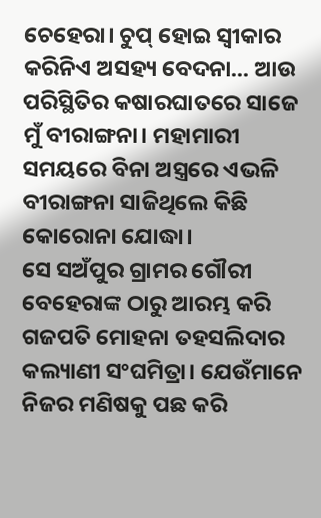ଚେହେରା। ଚୁପ୍ ହୋଇ ସ୍ବୀକାର କରିନିଏ ଅସହ୍ୟ ବେଦନା... ଆଉ ପରିସ୍ଥିତିର କଷାରଘାତରେ ସାଜେ ମୁଁ ବୀରାଙ୍ଗନା। ମହାମାରୀ ସମୟରେ ବିନା ଅସ୍ତ୍ରରେ ଏଭଳି ବୀରାଙ୍ଗନା ସାଜିଥିଲେ କିଛି କୋରୋନା ଯୋଦ୍ଧା।
ସେ ସଅଁପୁର ଗ୍ରାମର ଗୌରୀ ବେହେରାଙ୍କ ଠାରୁ ଆରମ୍ଭ କରି ଗଜପତି ମୋହନା ତହସଲିଦାର କଲ୍ୟାଣୀ ସଂଘମିତ୍ରା। ଯେଉଁମାନେ ନିଜର ମଣିଷକୁ ପଛ କରି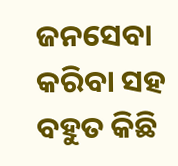ଜନସେବା କରିବା ସହ ବହୁତ କିଛି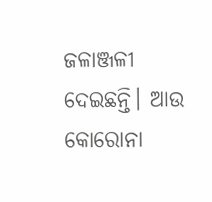ଜଳାଞ୍ଜଳୀ ଦେଇଛନ୍ତି। ଆଉ କୋରୋନା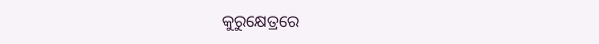କୁରୁକ୍ଷେତ୍ରରେ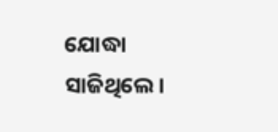ଯୋଦ୍ଧା ସାଜିଥିଲେ।